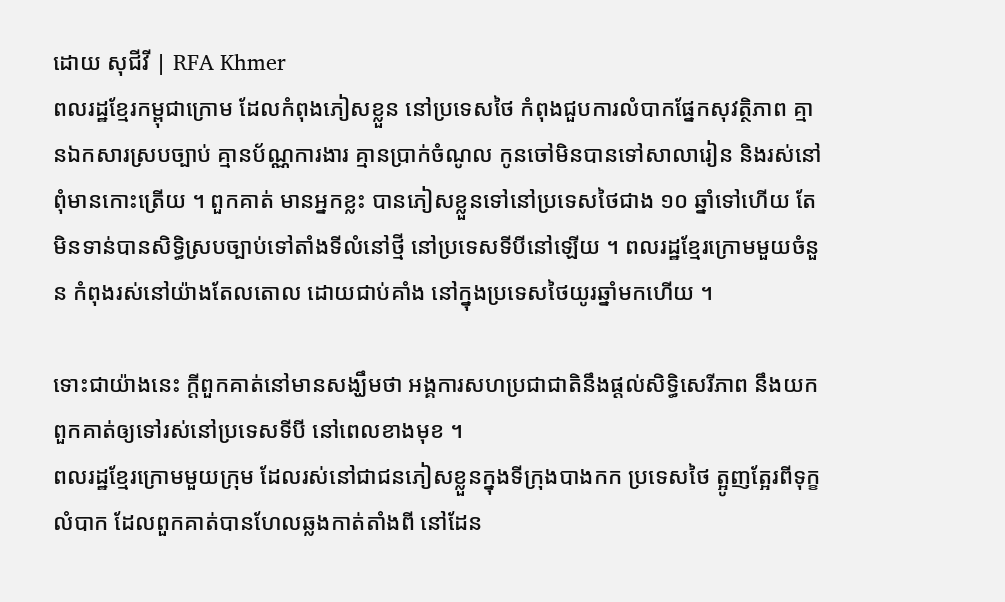ដោយ សុជីវី | RFA Khmer
ពលរដ្ឋខ្មែរកម្ពុជាក្រោម ដែលកំពុងភៀសខ្លួន នៅប្រទេសថៃ កំពុងជួបការលំបាកផ្នែកសុវត្ថិភាព គ្មានឯកសារស្របច្បាប់ គ្មានប័ណ្ណការងារ គ្មានប្រាក់ចំណូល កូនចៅមិនបានទៅសាលារៀន និងរស់នៅពុំមានកោះត្រើយ ។ ពួកគាត់ មានអ្នកខ្លះ បានភៀសខ្លួនទៅនៅប្រទេសថៃជាង ១០ ឆ្នាំទៅហើយ តែមិនទាន់បានសិទ្ធិស្របច្បាប់ទៅតាំងទីលំនៅថ្មី នៅប្រទេសទីបីនៅឡើយ ។ ពលរដ្ឋខ្មែរក្រោមមួយចំនួន កំពុងរស់នៅយ៉ាងតែលតោល ដោយជាប់គាំង នៅក្នុងប្រទេសថៃយូរឆ្នាំមកហើយ ។

ទោះជាយ៉ាងនេះ ក្ដីពួកគាត់នៅមានសង្ឃឹមថា អង្គការសហប្រជាជាតិនឹងផ្ដល់សិទ្ធិសេរីភាព នឹងយកពួកគាត់ឲ្យទៅរស់នៅប្រទេសទីបី នៅពេលខាងមុខ ។
ពលរដ្ឋខ្មែរក្រោមមួយក្រុម ដែលរស់នៅជាជនភៀសខ្លួនក្នុងទីក្រុងបាងកក ប្រទេសថៃ ត្អូញត្អែរពីទុក្ខលំបាក ដែលពួកគាត់បានហែលឆ្លងកាត់តាំងពី នៅដែន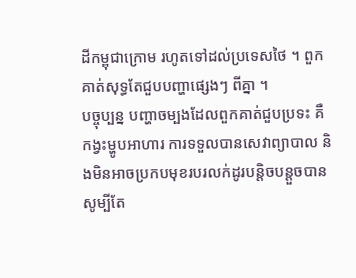ដីកម្ពុជាក្រោម រហូតទៅដល់ប្រទេសថៃ ។ ពួកគាត់សុទ្ធតែជួបបញ្ហាផ្សេងៗ ពីគ្នា ។
បច្ចុប្បន្ន បញ្ហាចម្បងដែលពួកគាត់ជួបប្រទះ គឺកង្វះម្ហូបអាហារ ការទទួលបានសេវាព្យាបាល និងមិនអាចប្រកបមុខរបរលក់ដូរបន្តិចបន្តួចបាន សូម្បីតែ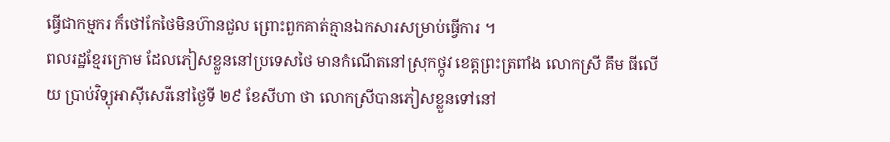ធ្វើជាកម្មករ ក៏ថៅកែថៃមិនហ៊ានជួល ព្រោះពួកគាត់គ្មានឯកសារសម្រាប់ធ្វើការ ។
ពលរដ្ឋខ្មែរក្រោម ដែលភៀសខ្លួននៅប្រទេសថៃ មានកំណើតនៅស្រុកថ្កូវ ខេត្តព្រះត្រពាំង លោកស្រី គឹម ធីលើយ ប្រាប់វិទ្យុអាស៊ីសេរីនៅថ្ងៃទី ២៩ ខែសីហា ថា លោកស្រីបានភៀសខ្លួនទៅនៅ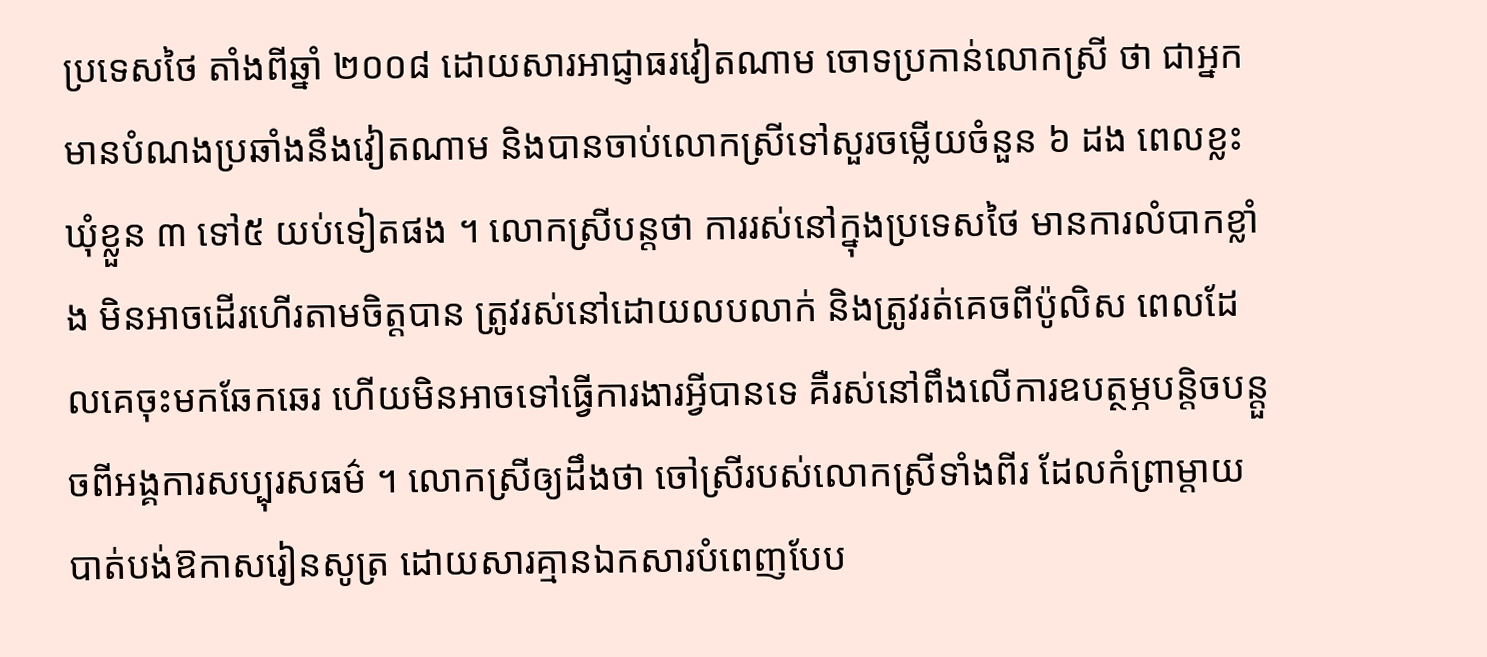ប្រទេសថៃ តាំងពីឆ្នាំ ២០០៨ ដោយសារអាជ្ញាធរវៀតណាម ចោទប្រកាន់លោកស្រី ថា ជាអ្នកមានបំណងប្រឆាំងនឹងវៀតណាម និងបានចាប់លោកស្រីទៅសួរចម្លើយចំនួន ៦ ដង ពេលខ្លះឃុំខ្លួន ៣ ទៅ៥ យប់ទៀតផង ។ លោកស្រីបន្តថា ការរស់នៅក្នុងប្រទេសថៃ មានការលំបាកខ្លាំង មិនអាចដើរហើរតាមចិត្តបាន ត្រូវរស់នៅដោយលបលាក់ និងត្រូវរត់គេចពីប៉ូលិស ពេលដែលគេចុះមកឆែកឆេរ ហើយមិនអាចទៅធ្វើការងារអ្វីបានទេ គឺរស់នៅពឹងលើការឧបត្ថម្ភបន្តិចបន្តួចពីអង្គការសប្បុរសធម៌ ។ លោកស្រីឲ្យដឹងថា ចៅស្រីរបស់លោកស្រីទាំងពីរ ដែលកំព្រាម្ដាយបាត់បង់ឱកាសរៀនសូត្រ ដោយសារគ្មានឯកសារបំពេញបែប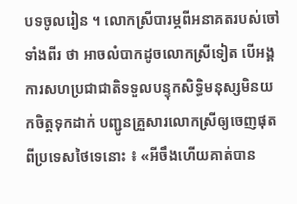បទចូលរៀន ។ លោកស្រីបារម្ភពីអនាគតរបស់ចៅទាំងពីរ ថា អាចលំបាកដូចលោកស្រីទៀត បើអង្គការសហប្រជាជាតិទទួលបន្ទុកសិទ្ធិមនុស្សមិនយកចិត្តទុកដាក់ បញ្ជូនគ្រួសារលោកស្រីឲ្យចេញផុតពីប្រទេសថៃទេនោះ ៖ «អីចឹងហើយគាត់បាន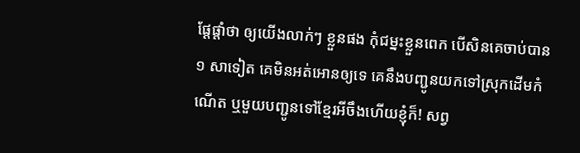ផ្ដែផ្ដាំថា ឲ្យយើងលាក់ៗ ខ្លួនផង កុំជម្នះខ្លួនពេក បើសិនគេចាប់បាន ១ សាទៀត គេមិនអត់អោនឲ្យទេ គេនឹងបញ្ជូនយកទៅស្រុកដើមកំណើត ឬមួយបញ្ជូនទៅខ្មែរអីចឹងហើយខ្ញុំក៏! សព្វ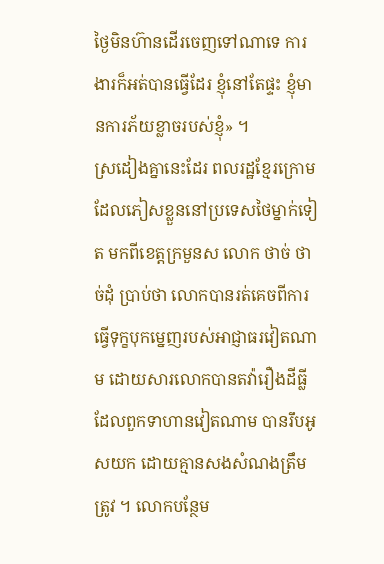ថ្ងៃមិនហ៊ានដើរចេញទៅណាទេ ការងារក៏អត់បានធ្វើដែរ ខ្ញុំនៅតែផ្ទះ ខ្ញុំមានការភ័យខ្លាចរបស់ខ្ញុំ» ។
ស្រដៀងគ្នានេះដែរ ពលរដ្ឋខ្មែរក្រោម ដែលភៀសខ្លួននៅប្រទេសថៃម្នាក់ទៀត មកពីខេត្តក្រមួនស លោក ថាច់ ថាច់ដុំ ប្រាប់ថា លោកបានរត់គេចពីការធ្វើទុក្ខបុកម្នេញរបស់អាជ្ញាធរវៀតណាម ដោយសារលោកបានតវ៉ារឿងដីធ្លី ដែលពួកទាហានវៀតណាម បានរឹបអូសយក ដោយគ្មានសងសំណងត្រឹមត្រូវ ។ លោកបន្ថែម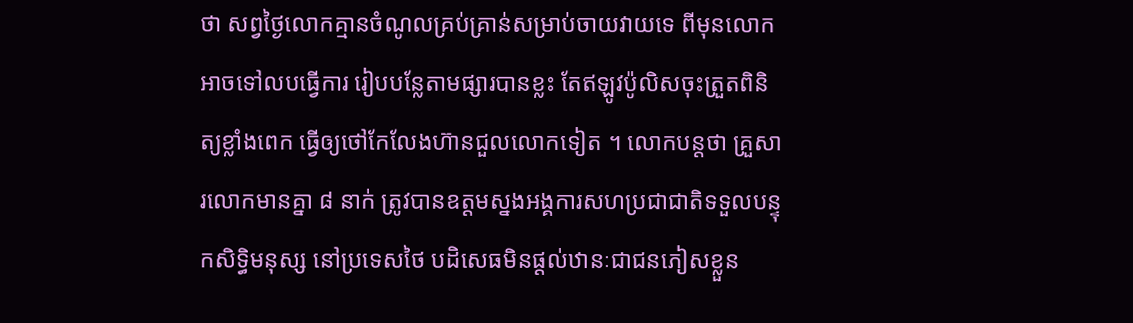ថា សព្វថ្ងៃលោកគ្មានចំណូលគ្រប់គ្រាន់សម្រាប់ចាយវាយទេ ពីមុនលោកអាចទៅលបធ្វើការ រៀបបន្លែតាមផ្សារបានខ្លះ តែឥឡូវប៉ូលិសចុះត្រួតពិនិត្យខ្លាំងពេក ធ្វើឲ្យថៅកែលែងហ៊ានជួលលោកទៀត ។ លោកបន្តថា គ្រួសារលោកមានគ្នា ៨ នាក់ ត្រូវបានឧត្ដមស្នងអង្គការសហប្រជាជាតិទទួលបន្ទុកសិទ្ធិមនុស្ស នៅប្រទេសថៃ បដិសេធមិនផ្ដល់ឋានៈជាជនភៀសខ្លួន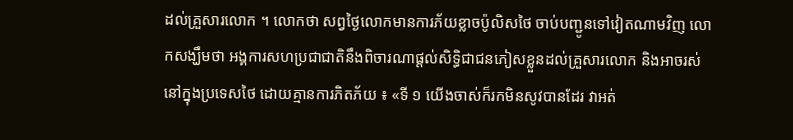ដល់គ្រួសារលោក ។ លោកថា សព្វថ្ងៃលោកមានការភ័យខ្លាចប៉ូលិសថៃ ចាប់បញ្ជូនទៅវៀតណាមវិញ លោកសង្ឃឹមថា អង្គការសហប្រជាជាតិនឹងពិចារណាផ្ដល់សិទ្ធិជាជនភៀសខ្លួនដល់គ្រួសារលោក និងអាចរស់នៅក្នុងប្រទេសថៃ ដោយគ្មានការភិតភ័យ ៖ «ទី ១ យើងចាស់ក៏រកមិនសូវបានដែរ វាអត់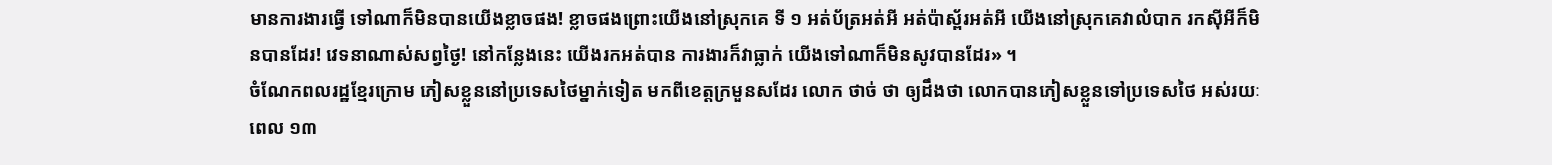មានការងារធ្វើ ទៅណាក៏មិនបានយើងខ្លាចផង! ខ្លាចផងព្រោះយើងនៅស្រុកគេ ទី ១ អត់ប័ត្រអត់អី អត់ប៉ាស្ព័រអត់អី យើងនៅស្រុកគេវាលំបាក រកស៊ីអីក៏មិនបានដែរ! វេទនាណាស់សព្វថ្ងៃ! នៅកន្លែងនេះ យើងរកអត់បាន ការងារក៏វាធ្លាក់ យើងទៅណាក៏មិនសូវបានដែរ» ។
ចំណែកពលរដ្ឋខ្មែរក្រោម ភៀសខ្លួននៅប្រទេសថៃម្នាក់ទៀត មកពីខេត្តក្រមួនសដែរ លោក ថាច់ ថា ឲ្យដឹងថា លោកបានភៀសខ្លួនទៅប្រទេសថៃ អស់រយៈពេល ១៣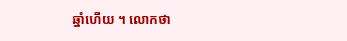ឆ្នាំហើយ ។ លោកថា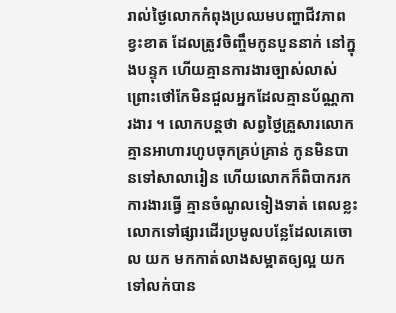រាល់ថ្ងៃលោកកំពុងប្រឈមបញ្ហាជីវភាពខ្វះខាត ដែលត្រូវចិញ្ចឹមកូនបួននាក់ នៅក្នុងបន្ទុក ហើយគ្មានការងារច្បាស់លាស់ ព្រោះថៅកែមិនជួលអ្នកដែលគ្មានប័ណ្ណការងារ ។ លោកបន្តថា សព្វថ្ងៃគ្រួសារលោកគ្មានអាហារហូបចុកគ្រប់គ្រាន់ កូនមិនបានទៅសាលារៀន ហើយលោកក៏ពិបាករកការងារធ្វើ គ្មានចំណូលទៀងទាត់ ពេលខ្លះលោកទៅផ្សារដើរប្រមូលបន្លែដែលគេចោល យក មកកាត់លាងសម្អាតឲ្យល្អ យកទៅលក់បាន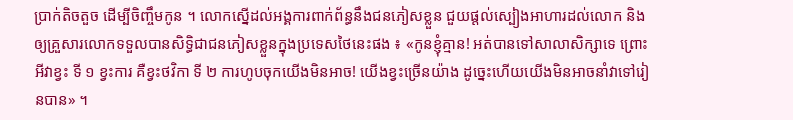ប្រាក់តិចតួច ដើម្បីចិញ្ចឹមកូន ។ លោកស្នើដល់អង្គការពាក់ព័ន្ធនឹងជនភៀសខ្លួន ជួយផ្ដល់ស្បៀងអាហារដល់លោក និងឲ្យគ្រួសារលោកទទួលបានសិទ្ធិជាជនភៀសខ្លួនក្នុងប្រទេសថៃនេះផង ៖ «កូនខ្ញុំគ្មាន! អត់បានទៅសាលាសិក្សាទេ ព្រោះអីវាខ្វះ ទី ១ ខ្វះការ គឺខ្វះថវិកា ទី ២ ការហូបចុកយើងមិនអាច! យើងខ្វះច្រើនយ៉ាង ដូច្នេះហើយយើងមិនអាចនាំវាទៅរៀនបាន» ។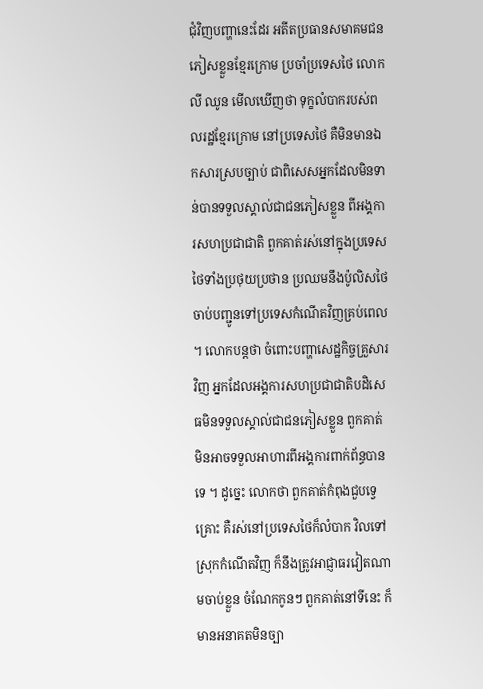ជុំវិញបញ្ហានេះដែរ អតីតប្រធានសមាគមជនភៀសខ្លួនខ្មែរក្រោម ប្រចាំប្រទេសថៃ លោក លី ឈូន មើលឃើញថា ទុក្ខលំបាករបស់ពលរដ្ឋខ្មែរក្រោម នៅប្រទេសថៃ គឺមិនមានឯកសារស្របច្បាប់ ជាពិសេសអ្នកដែលមិនទាន់បានទទួលស្គាល់ជាជនភៀសខ្លួន ពីអង្គការសហប្រជាជាតិ ពួកគាត់រស់នៅក្នុងប្រទេសថៃទាំងប្រថុយប្រថាន ប្រឈមនឹងប៉ូលិសថៃចាប់បញ្ជូនទៅប្រទេសកំណើតវិញគ្រប់ពេល ។ លោកបន្តថា ចំពោះបញ្ហាសេដ្ឋកិច្ចគ្រួសារវិញ អ្នកដែលអង្គការសហប្រជាជាតិបដិសេធមិនទទួលស្គាល់ជាជនភៀសខ្លួន ពួកគាត់មិនអាចទទួលអាហារពីអង្គការពាក់ព័ន្ធបានទេ ។ ដូច្នេះ លោកថា ពួកគាត់កំពុងជួបទ្វេគ្រោះ គឺរស់នៅប្រទេសថៃក៏លំបាក វិលទៅស្រុកកំណើតវិញ ក៏នឹងត្រូវអាជ្ញាធរវៀតណាមចាប់ខ្លួន ចំណែកកូនៗ ពួកគាត់នៅទីនេះ ក៏មានអនាគតមិនច្បា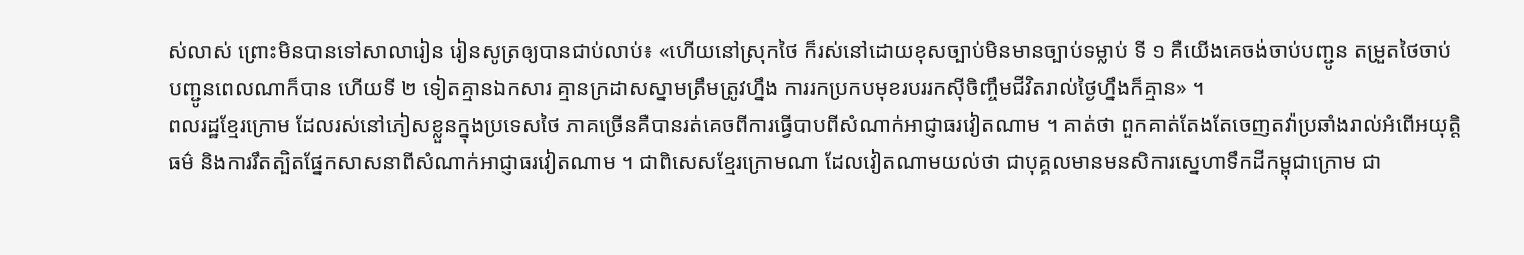ស់លាស់ ព្រោះមិនបានទៅសាលារៀន រៀនសូត្រឲ្យបានជាប់លាប់៖ «ហើយនៅស្រុកថៃ ក៏រស់នៅដោយខុសច្បាប់មិនមានច្បាប់ទម្លាប់ ទី ១ គឺយើងគេចង់ចាប់បញ្ជូន តម្រួតថៃចាប់បញ្ជូនពេលណាក៏បាន ហើយទី ២ ទៀតគ្មានឯកសារ គ្មានក្រដាសស្នាមត្រឹមត្រូវហ្នឹង ការរកប្រកបមុខរបររកស៊ីចិញ្ចឹមជីវិតរាល់ថ្ងៃហ្នឹងក៏គ្មាន» ។
ពលរដ្ឋខ្មែរក្រោម ដែលរស់នៅភៀសខ្លួនក្នុងប្រទេសថៃ ភាគច្រើនគឺបានរត់គេចពីការធ្វើបាបពីសំណាក់អាជ្ញាធរវៀតណាម ។ គាត់ថា ពួកគាត់តែងតែចេញតវ៉ាប្រឆាំងរាល់អំពើអយុត្តិធម៌ និងការរឹតត្បិតផ្នែកសាសនាពីសំណាក់អាជ្ញាធរវៀតណាម ។ ជាពិសេសខ្មែរក្រោមណា ដែលវៀតណាមយល់ថា ជាបុគ្គលមានមនសិការស្នេហាទឹកដីកម្ពុជាក្រោម ជា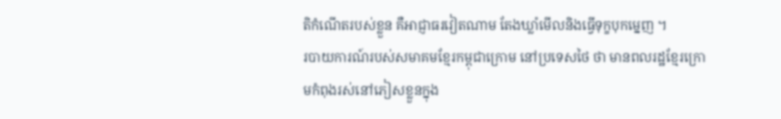តិកំណើតរបស់ខ្លួន គឺអាជ្ញាធរវៀតណាម តែងឃ្លាំមើលនិងធ្វើទុក្ខបុកម្នេញ ។
របាយការណ៍របស់សមាគមខ្មែរកម្ពុជាក្រោម នៅប្រទេសថៃ ថា មានពលរដ្ឋខ្មែរក្រោមកំពុងរស់នៅភៀសខ្លួនក្នុង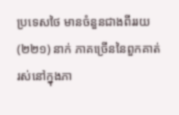ប្រទេសថៃ មានចំនួនជាងពីររយ (២២១) នាក់ ភាគច្រើននៃពួកគាត់រស់នៅក្នុងភា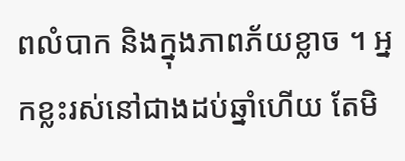ពលំបាក និងក្នុងភាពភ័យខ្លាច ។ អ្នកខ្លះរស់នៅជាងដប់ឆ្នាំហើយ តែមិ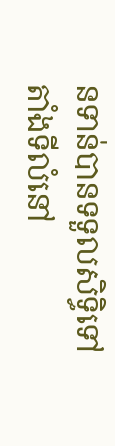នទាន់បានទទួលសិទ្ធិទៅតាំងទីលំនៅ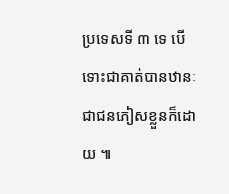ប្រទេសទី ៣ ទេ បើទោះជាគាត់បានឋានៈជាជនភៀសខ្លួនក៏ដោយ ៕